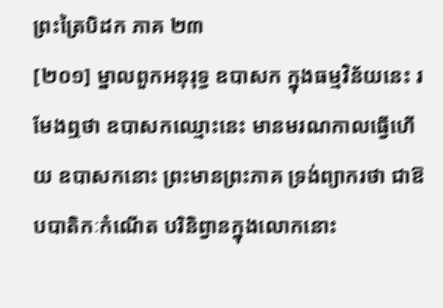ព្រះត្រៃបិដក ភាគ ២៣
[២០១] ម្នាលពួកអនុរុទ្ធ ឧបាសក ក្នុងធម្មវិន័យនេះ រមែងឮថា ឧបាសកឈ្មោះនេះ មានមរណកាលធ្វើហើយ ឧបាសកនោះ ព្រះមានព្រះភាគ ទ្រង់ព្យាករថា ជាឱបបាតិកៈកំណើត បរិនិព្វានក្នុងលោកនោះ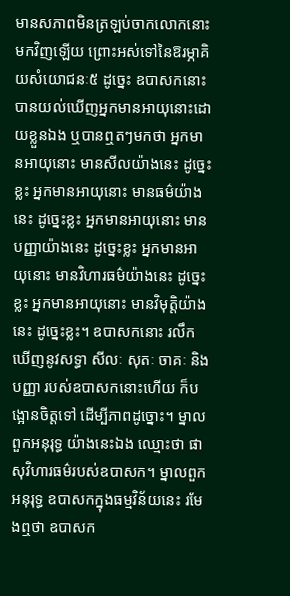មានសភាពមិនត្រឡប់ចាកលោកនោះមកវិញឡើយ ព្រោះអស់ទៅនៃឱរម្ភាគិយសំយោជនៈ៥ ដូច្នេះ ឧបាសកនោះ បានយល់ឃើញអ្នកមានអាយុនោះដោយខ្លួនឯង ឬបានឮតៗមកថា អ្នកមានអាយុនោះ មានសីលយ៉ាងនេះ ដូច្នេះខ្លះ អ្នកមានអាយុនោះ មានធម៌យ៉ាងនេះ ដូច្នេះខ្លះ អ្នកមានអាយុនោះ មានបញ្ញាយ៉ាងនេះ ដូច្នេះខ្លះ អ្នកមានអាយុនោះ មានវិហារធម៌យ៉ាងនេះ ដូច្នេះខ្លះ អ្នកមានអាយុនោះ មានវិមុត្តិយ៉ាងនេះ ដូច្នេះខ្លះ។ ឧបាសកនោះ រលឹកឃើញនូវសទ្ធា សីលៈ សុតៈ ចាគៈ និងបញ្ញា របស់ឧបាសកនោះហើយ ក៏បង្អោនចិត្តទៅ ដើម្បីភាពដូច្នោះ។ ម្នាលពួកអនុរុទ្ធ យ៉ាងនេះឯង ឈ្មោះថា ផាសុវិហារធម៌របស់ឧបាសក។ ម្នាលពួកអនុរុទ្ធ ឧបាសកក្នុងធម្មវិន័យនេះ រមែងឮថា ឧបាសក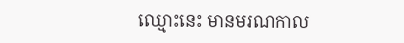ឈ្មោះនេះ មានមរណកាល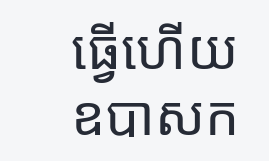ធ្វើហើយ ឧបាសក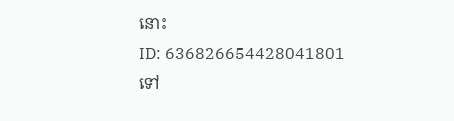នោះ
ID: 636826654428041801
ទៅ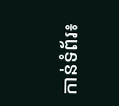កាន់ទំព័រ៖